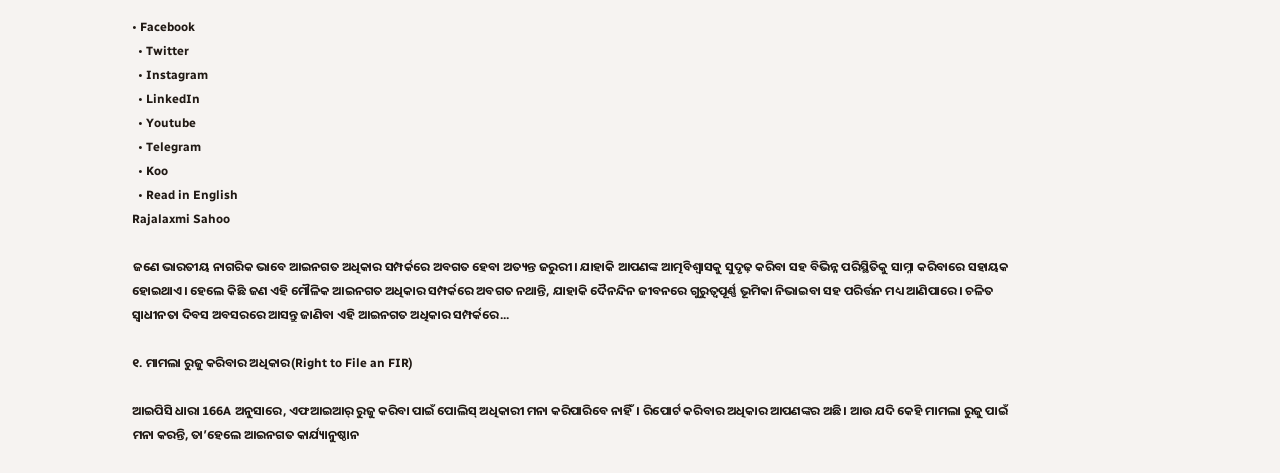• Facebook
  • Twitter
  • Instagram
  • LinkedIn
  • Youtube
  • Telegram
  • Koo
  • Read in English
Rajalaxmi Sahoo

ଜଣେ ଭାରତୀୟ ନାଗରିକ ଭାବେ ଆଇନଗତ ଅଧିକାର ସମ୍ପର୍କରେ ଅବଗତ ହେବା ଅତ୍ୟନ୍ତ ଜରୁରୀ। ଯାହାକି ଆପଣଙ୍କ ଆତ୍ମବିଶ୍ୱାସକୁ ସୁଦୃଢ଼ କରିବା ସହ ବିଭିନ୍ନ ପରିସ୍ଥିତିକୁ ସାମ୍ନା କରିବାରେ ସହାୟକ ହୋଇଥାଏ। ହେଲେ କିଛି ଜଣ ଏହି ମୌଳିକ ଆଇନଗତ ଅଧିକାର ସମ୍ପର୍କରେ ଅବଗତ ନଥାନ୍ତି, ଯାହାକି ଦୈନନ୍ଦିନ ଜୀବନରେ ଗୁରୁତ୍ୱପୂର୍ଣ୍ଣ ଭୂମିକା ନିଭାଇବା ସହ ପରିର୍ତ୍ତନ ମଧ୍ୟ ଆଣିପାରେ। ଚଳିତ ସ୍ୱାଧୀନତା ଦିବସ ଅବସରରେ ଆସନ୍ତୁ ଜାଣିବା ଏହି ଆଇନଗତ ଅଧିକାର ସମ୍ପର୍କରେ...

୧. ମାମଲା ରୁଜୁ କରିବାର ଅଧିକାର(Right to File an FIR)

ଆଇପିସି ଧାରା 166A ଅନୁସାରେ, ଏଫଆଇଆର୍‌ ରୁଜୁ କରିବା ପାଇଁ ପୋଲିସ୍‌ ଅଧିକାରୀ ମନା କରିପାରିବେ ନାହିଁ। ରିପୋର୍ଟ କରିବାର ଅଧିକାର ଆପଣଙ୍କର ଅଛି। ଆଉ ଯଦି କେହି ମାମଲା ରୁଜୁ ପାଇଁ ମନା କରନ୍ତି, ତା’ହେଲେ ଆଇନଗତ କାର୍ଯ୍ୟାନୁଷ୍ଠାନ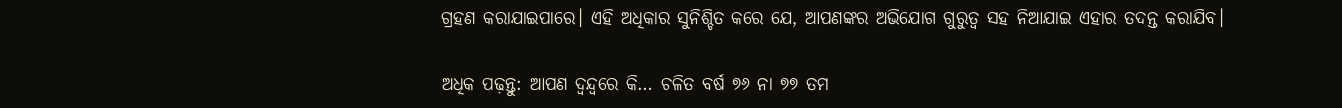ଗ୍ରହଣ କରାଯାଇପାରେ। ଏହି ଅଧିକାର ସୁନିଶ୍ଚିତ କରେ ଯେ, ଆପଣଙ୍କର ଅଭିଯୋଗ ଗୁରୁତ୍ୱ ସହ ନିଆଯାଇ ଏହାର ତଦନ୍ତ କରାଯିବ।

ଅଧିକ ପଢ଼ନ୍ତୁ: ଆପଣ ଦ୍ୱନ୍ଦ୍ୱରେ କି… ଚଳିତ ବର୍ଷ ୭୬ ନା ୭୭ ତମ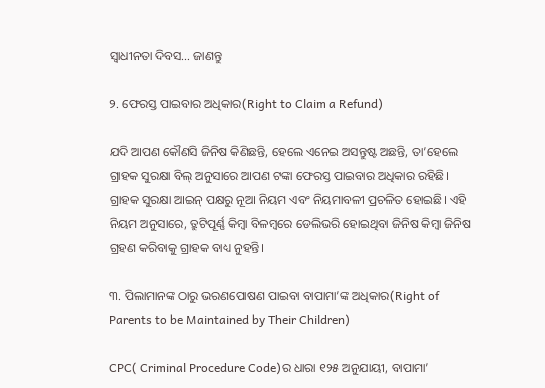ସ୍ୱାଧୀନତା ଦିବସ… ଜାଣନ୍ତୁ

୨. ଫେରସ୍ତ ପାଇବାର ଅଧିକାର(Right to Claim a Refund)

ଯଦି ଆପଣ କୌଣସି ଜିନିଷ କିଣିଛନ୍ତି, ହେଲେ ଏନେଇ ଅସନ୍ତୁଷ୍ଟ ଅଛନ୍ତି, ତା’ହେଲେ ଗ୍ରାହକ ସୁରକ୍ଷା ବିଲ୍ ଅନୁସାରେ ଆପଣ ଟଙ୍କା ଫେରସ୍ତ ପାଇବାର ଅଧିକାର ରହିଛି। ଗ୍ରାହକ ସୁରକ୍ଷା ଆଇନ୍‌ ପକ୍ଷରୁ ନୂଆ ନିୟମ ଏବଂ ନିୟମାବଳୀ ପ୍ରଚଳିତ ହୋଇଛି। ଏହି ନିୟମ ଅନୁସାରେ, ତ୍ରୁଟିପୂର୍ଣ୍ଣ କିମ୍ବା ବିଳମ୍ବରେ ଡେଲିଭରି ହୋଇଥିବା ଜିନିଷ କିମ୍ବା ଜିନିଷ ଗ୍ରହଣ କରିବାକୁ ଗ୍ରାହକ ବାଧ୍ୟ ନୁହନ୍ତି।

୩. ପିଲାମାନଙ୍କ ଠାରୁ ଭରଣପୋଷଣ ପାଇବା ବାପାମା’ଙ୍କ ଅଧିକାର(Right of Parents to be Maintained by Their Children)

CPC( Criminal Procedure Code)ର ଧାରା ୧୨୫ ଅନୁଯାୟୀ, ବାପାମା’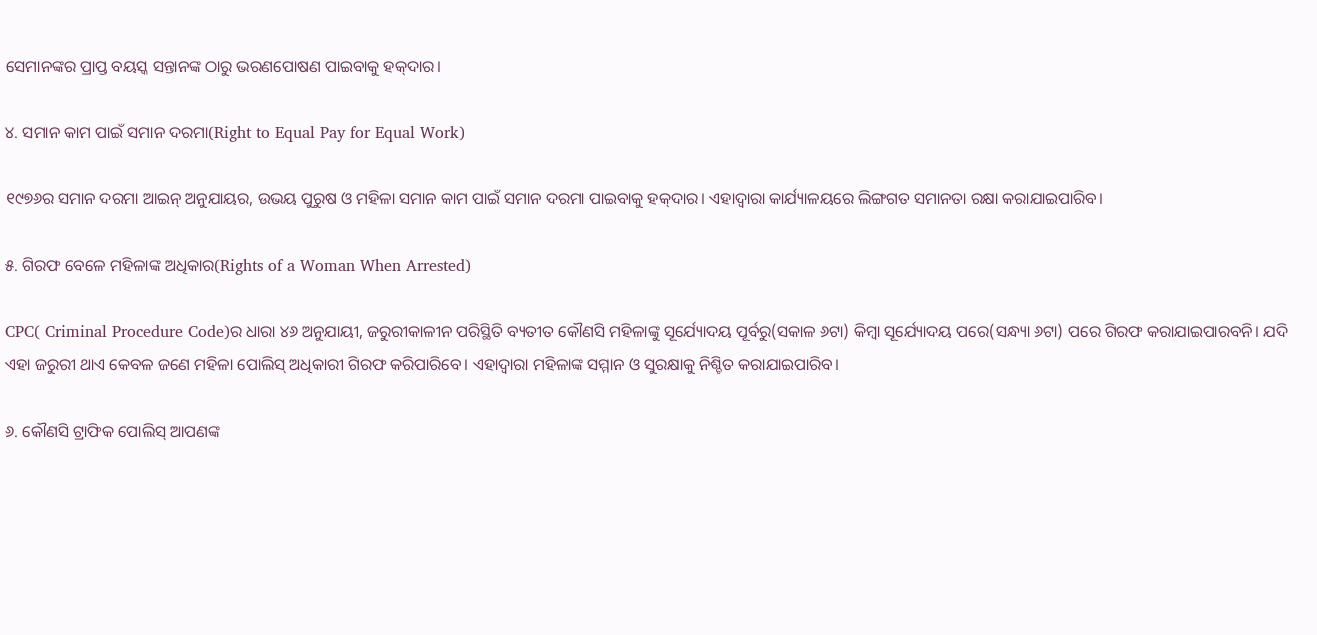ସେମାନଙ୍କର ପ୍ରାପ୍ତ ବୟସ୍କ ସନ୍ତାନଙ୍କ ଠାରୁ ଭରଣପୋଷଣ ପାଇବାକୁ ହକ୍‌ଦାର।

୪. ସମାନ କାମ ପାଇଁ ସମାନ ଦରମା(Right to Equal Pay for Equal Work)

୧୯୭୬ର ସମାନ ଦରମା ଆଇନ୍‌ ଅନୁଯାୟର, ଉଭୟ ପୁରୁଷ ଓ ମହିଳା ସମାନ କାମ ପାଇଁ ସମାନ ଦରମା ପାଇବାକୁ ହକ୍‌ଦାର। ଏହାଦ୍ୱାରା କାର୍ଯ୍ୟାଳୟରେ ଲିଙ୍ଗଗତ ସମାନତା ରକ୍ଷା କରାଯାଇପାରିବ।

୫. ଗିରଫ ବେଳେ ମହିଳାଙ୍କ ଅଧିକାର(Rights of a Woman When Arrested)

CPC( Criminal Procedure Code)ର ଧାରା ୪୬ ଅନୁଯାୟୀ, ଜରୁରୀକାଳୀନ ପରିସ୍ଥିତି ବ୍ୟତୀତ କୌଣସି ମହିଳାଙ୍କୁ ସୂର୍ଯ୍ୟୋଦୟ ପୂର୍ବରୁ(ସକାଳ ୬ଟା) କିମ୍ବା ସୂର୍ଯ୍ୟୋଦୟ ପରେ(ସନ୍ଧ୍ୟା ୬ଟା) ପରେ ଗିରଫ କରାଯାଇପାରବନି। ଯଦି ଏହା ଜରୁରୀ ଥାଏ କେବଳ ଜଣେ ମହିଳା ପୋଲିସ୍‌ ଅଧିକାରୀ ଗିରଫ କରିପାରିବେ। ଏହାଦ୍ୱାରା ମହିଳାଙ୍କ ସମ୍ମାନ ଓ ସୁରକ୍ଷାକୁ ନିଶ୍ଚିତ କରାଯାଇପାରିବ।

୬. କୌଣସି ଟ୍ରାଫିକ ପୋଲିସ୍‌ ଆପଣଙ୍କ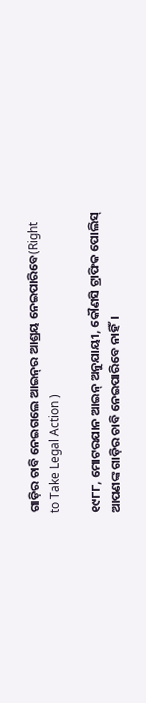ଗାଡ଼ିର ଚାବି ନେଇଗଲେ ଆଇନ୍‌ର ଆଶ୍ରୟ ନେଇପାରିବେ(Right to Take Legal Action )

୧୯୮୮, ମୋଟରଯାନ ଆଇନ୍‌ ଅନୁଯାୟୀ, କୌଣସି ଟ୍ରାଫିକ ପୋଲିସ୍‌ ଆପଣଙ୍କ ଗାଡ଼ିର ଚାବି ନେଇପାରିବେ ନାହିଁ।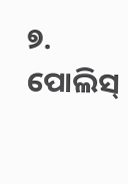୭. ପୋଲିସ୍‌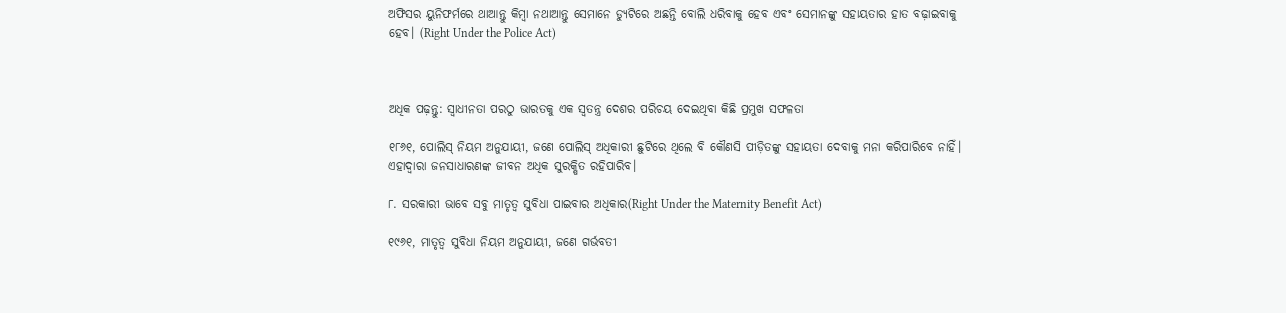ଅଫିସର ୟୁନିଫର୍ମରେ ଥାଆନ୍ତୁ କିମ୍ବା ନଥାଆନ୍ତୁ ସେମାନେ ଡ୍ୟୁଟିରେ ଅଛନ୍ତି ବୋଲି ଧରିବାକୁ ହେବ ଏବଂ ସେମାନଙ୍କୁ ସହାୟତାର ହାତ ବଢ଼ାଇବାକୁ ହେବ। (Right Under the Police Act)



ଅଧିକ ପଢ଼ନ୍ତୁ: ସ୍ୱାଧୀନତା ପରଠୁ ଭାରତକୁ ଏକ ସ୍ୱତନ୍ତ୍ର ଦେଶର ପରିଚୟ ଦେଇଥିବା କିଛି ପ୍ରମୁଖ ସଫଳତା

୧୮୬୧, ପୋଲିସ୍‌ ନିୟମ ଅନୁଯାୟୀ, ଜଣେ ପୋଲିସ୍‌ ଅଧିକାରୀ ଛୁଟିରେ ଥିଲେ ବି କୌଣସି ପୀଡ଼ିତଙ୍କୁ ସହାୟତା ଦେବାକୁ ମନା କରିପାରିବେ ନାହିଁ। ଏହାଦ୍ୱାରା ଜନସାଧାରଣଙ୍କ ଜୀବନ‌ ଅଧିକ ସୁରକ୍ଷିତ ରହିପାରିବ।

୮. ସରକାରୀ ଭାବେ ସବୁ ମାତୃତ୍ୱ ସୁବିଧା ପାଇବାର ଅଧିକାର(Right Under the Maternity Benefit Act)

୧୯୬୧, ମାତୃତ୍ୱ ସୁବିଧା ନିୟମ ଅନୁଯାୟୀ, ଜଣେ ଗର୍ଭବତୀ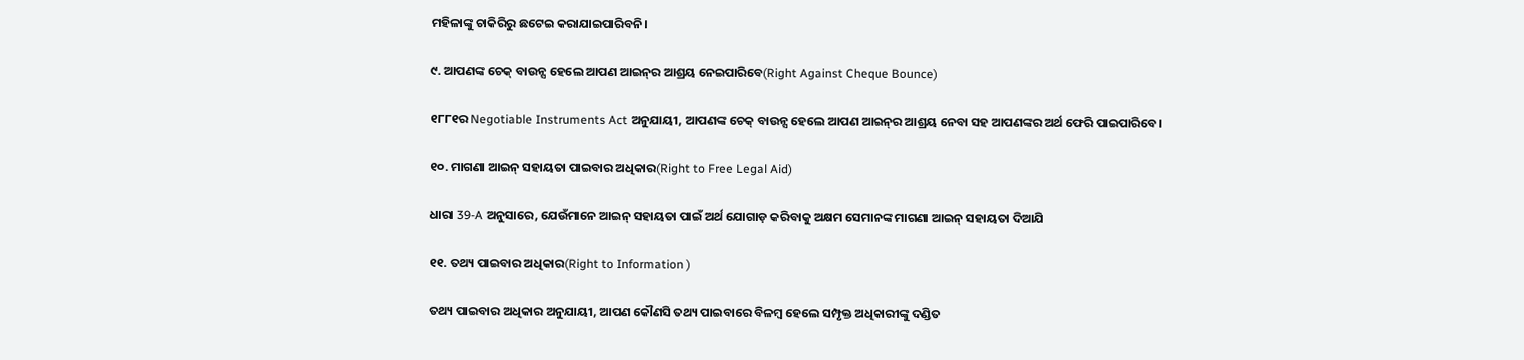ମହିଳାଙ୍କୁ ଚାକିରିରୁ ଛଟେଇ କରାଯାଇପାରିବନି।

୯. ଆପଣଙ୍କ ଚେକ୍‌ ବାଉନ୍ସ ହେଲେ ଆପଣ ଆଇନ୍‌ର ଆଶ୍ରୟ ନେଇପାରିବେ(Right Against Cheque Bounce)

୧୮୮୧ର Negotiable Instruments Act ଅନୁଯାୟୀ, ଆପଣଙ୍କ ଚେକ୍‌ ବାଉନ୍ସ ହେଲେ ଆପଣ ଆଇନ୍‌ର ଆଶ୍ରୟ ନେବା ସହ ଆପଣଙ୍କର ଅର୍ଥ ଫେରି ପାଇପାରିବେ।

୧୦. ମାଗଣା ଆଇନ୍‌ ସହାୟତା ପାଇବାର ଅଧିକାର(Right to Free Legal Aid)

ଧାରା 39-A ଅନୁସାରେ, ଯେଉଁମାନେ ଆଇନ୍‌ ସହାୟତା ପାଇଁ ଅର୍ଥ ଯୋଗାଡ଼ କରିବାକୁ ଅକ୍ଷମ ସେମାନଙ୍କ ମାଗଣା ଆଇନ୍‌ ସହାୟତା ଦିଆଯି

୧୧. ତଥ୍ୟ ପାଇବାର ଅଧିକାର(Right to Information )

ତଥ୍ୟ ପାଇବାର ଅଧିକାର ଅନୁଯାୟୀ, ଆପଣ କୌଣସି ତଥ୍ୟ ପାଇବାରେ ବିଳମ୍ବ ହେଲେ ସମ୍ପୃକ୍ତ ଅଧିକାରୀଙ୍କୁ ଦଣ୍ଡିତ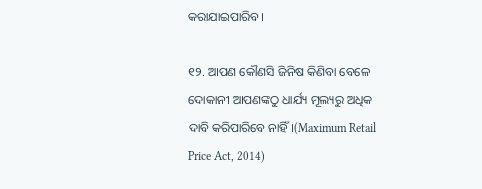କରାଯାଇପାରିବ।

୧୨. ଆପଣ କୌଣସି ଜିନିଷ କିଣିବା ବେଳେ ଦୋକାନୀ ଆପଣଙ୍କଠୁ ଧାର୍ଯ୍ୟ ମୂଲ୍ୟରୁ ଅଧିକ ଦାବି କରିପାରିବେ ନାହିଁ।(Maximum Retail Price Act, 2014)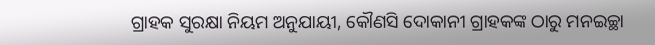ଗ୍ରାହକ ସୁରକ୍ଷା ନିୟମ ଅନୁଯାୟୀ, କୌଣସି ଦୋକାନୀ ଗ୍ରାହକଙ୍କ ଠାରୁ ମନଇଚ୍ଛା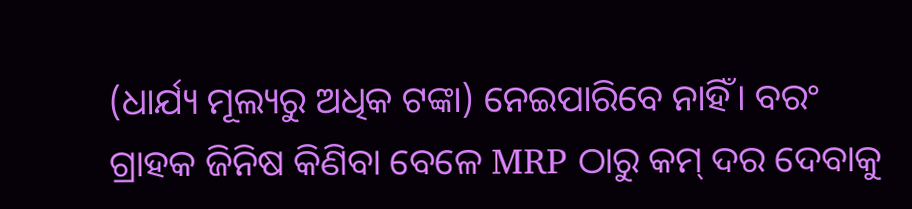(ଧାର୍ଯ୍ୟ ମୂଲ୍ୟରୁ ଅଧିକ ଟଙ୍କା) ନେଇପାରିବେ ନାହିଁ। ବରଂ ଗ୍ରାହକ ଜିନିଷ କିଣିବା ବେଳେ MRP ଠାରୁ କମ୍‌ ଦର ଦେବାକୁ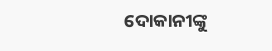ଦୋକାନୀଙ୍କୁ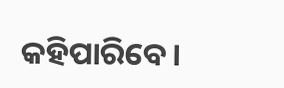କହିପାରିବେ।